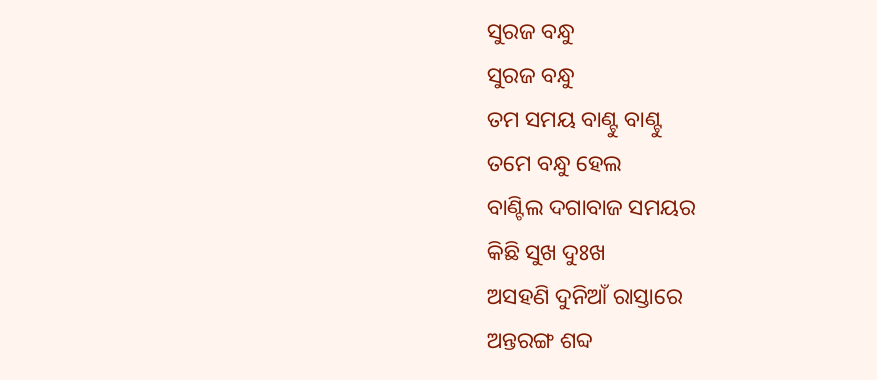ସୁରଜ ବନ୍ଧୁ
ସୁରଜ ବନ୍ଧୁ
ତମ ସମୟ ବାଣ୍ଟୁ ବାଣ୍ଟୁ
ତମେ ବନ୍ଧୁ ହେଲ
ବାଣ୍ଟିଲ ଦଗାବାଜ ସମୟର
କିଛି ସୁଖ ଦୁଃଖ
ଅସହଣି ଦୁନିଆଁ ରାସ୍ତାରେ
ଅନ୍ତରଙ୍ଗ ଶବ୍ଦ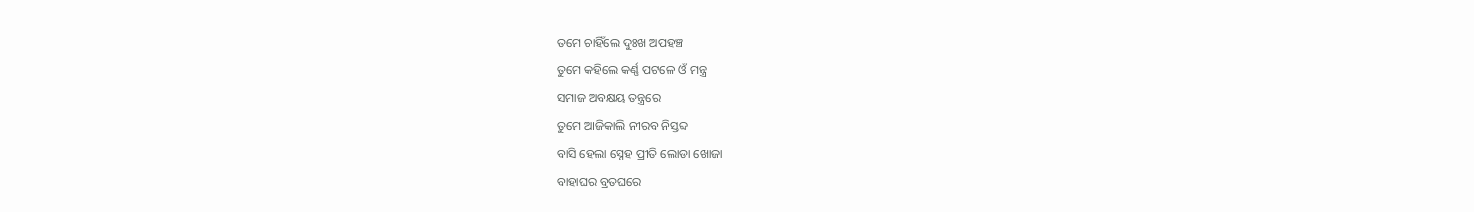ତମେ ଚାହିଁଲେ ଦୁଃଖ ଅପହଞ୍ଚ
ତୁମେ କହିଲେ କର୍ଣ୍ଣ ପଟଳେ ଓଁ ମନ୍ତ୍ର
ସମାଜ ଅବକ୍ଷୟ ତନ୍ତ୍ରରେ
ତୁମେ ଆଜିକାଲି ନୀରବ ନିସ୍ତବ୍ଦ
ବାସି ହେଲା ସ୍ନେହ ପ୍ରୀତି ଲୋଡା ଖୋଜା
ବାହାଘର ବ୍ରତଘରେ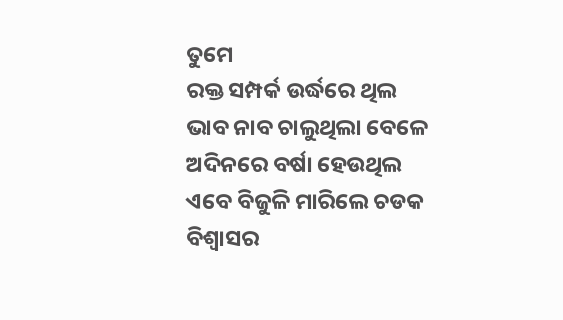ତୁମେ
ରକ୍ତ ସମ୍ପର୍କ ଉର୍ଦ୍ଧରେ ଥିଲ
ଭାବ ନାବ ଚାଲୁଥିଲା ବେଳେ
ଅଦିନରେ ବର୍ଷା ହେଉଥିଲ
ଏବେ ବିଜୁଳି ମାରିଲେ ଚଡକ
ବିଶ୍ୱାସର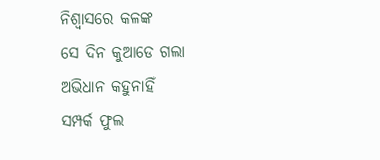ନିଶ୍ୱାସରେ କଳଙ୍କ
ସେ ଦିନ କୁଆଡେ ଗଲା
ଅଭିଧାନ କହୁନାହିଁ
ସମ୍ପର୍କ ଫୁଲ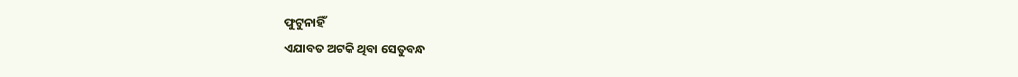ଫୁଟୁନାହିଁ
ଏଯାବତ ଅଟକି ଥିବା ସେତୁବନ୍ଧ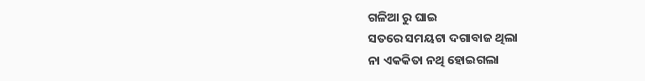ଗଳିଆ ରୁ ଘାଇ
ସତରେ ସମୟଟା ଦଗାବାଜ ଥିଲା
ନା ଏକକିତା ନଥି ହୋଇଗଲା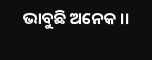ଭାବୁଛି ଅନେକ ।।